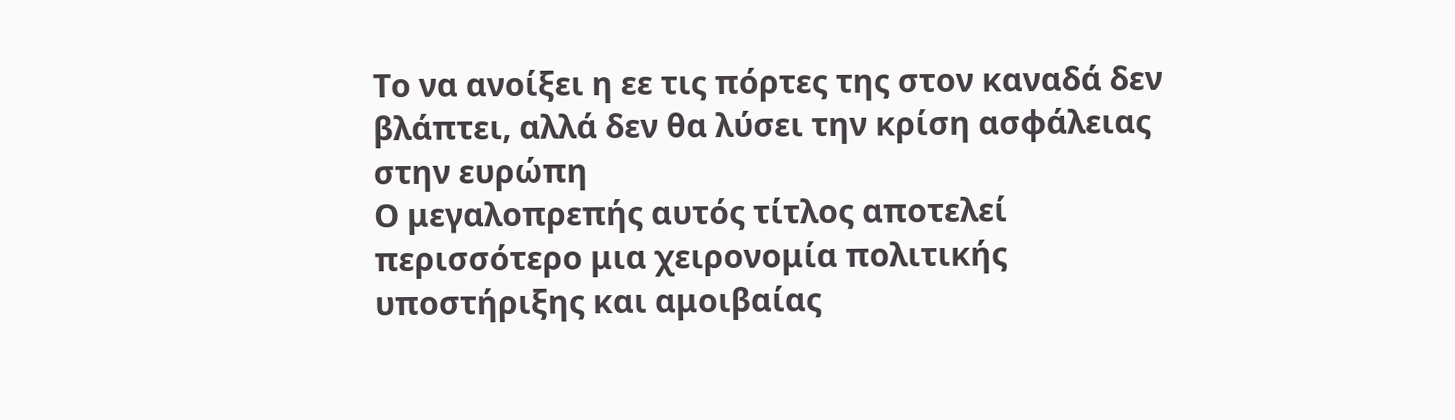Το να ανοίξει η εε τις πόρτες της στον καναδά δεν βλάπτει, αλλά δεν θα λύσει την κρίση ασφάλειας στην ευρώπη
Ο μεγαλοπρεπής αυτός τίτλος αποτελεί περισσότερο μια χειρονομία πολιτικής υποστήριξης και αμοιβαίας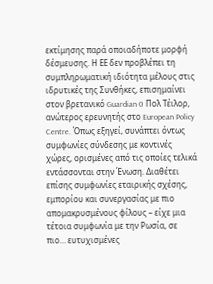εκτίμησης παρά οποιαδήποτε μορφή δέσμευσης. Η ΕΕ δεν προβλέπει τη συμπληρωματική ιδιότητα μέλους στις ιδρυτικές της Συνθήκες, επισημαίνει στον βρετανικό Guardian 0 Πολ Τέιλορ, ανώτερος ερευνητής στο European Policy Centre. Όπως εξηγεί, συνάπτει όντως συμφωνίες σύνδεσης με κοντινές χώρες, ορισμένες από τις οποίες τελικά εντάσσονται στην Ένωση. Διαθέτει επίσης συμφωνίες εταιρικής σχέσης, εμπορίου και συνεργασίας με πιο απομακρυσμένους φίλους – είχε μια τέτοια συμφωνία με την Ρωσία, σε πιο… ευτυχισμένες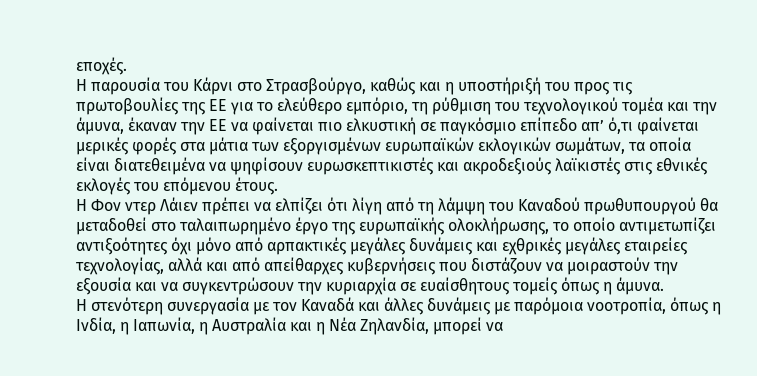εποχές.
Η παρουσία του Κάρνι στο Στρασβούργο, καθώς και η υποστήριξή του προς τις πρωτοβουλίες της ΕΕ για το ελεύθερο εμπόριο, τη ρύθμιση του τεχνολογικού τομέα και την άμυνα, έκαναν την ΕΕ να φαίνεται πιο ελκυστική σε παγκόσμιο επίπεδο απ’ ό,τι φαίνεται μερικές φορές στα μάτια των εξοργισμένων ευρωπαϊκών εκλογικών σωμάτων, τα οποία είναι διατεθειμένα να ψηφίσουν ευρωσκεπτικιστές και ακροδεξιούς λαϊκιστές στις εθνικές εκλογές του επόμενου έτους.
Η Φον ντερ Λάιεν πρέπει να ελπίζει ότι λίγη από τη λάμψη του Καναδού πρωθυπουργού θα μεταδοθεί στο ταλαιπωρημένο έργο της ευρωπαϊκής ολοκλήρωσης, το οποίο αντιμετωπίζει αντιξοότητες όχι μόνο από αρπακτικές μεγάλες δυνάμεις και εχθρικές μεγάλες εταιρείες τεχνολογίας, αλλά και από απείθαρχες κυβερνήσεις που διστάζουν να μοιραστούν την εξουσία και να συγκεντρώσουν την κυριαρχία σε ευαίσθητους τομείς όπως η άμυνα.
Η στενότερη συνεργασία με τον Καναδά και άλλες δυνάμεις με παρόμοια νοοτροπία, όπως η Ινδία, η Ιαπωνία, η Αυστραλία και η Νέα Ζηλανδία, μπορεί να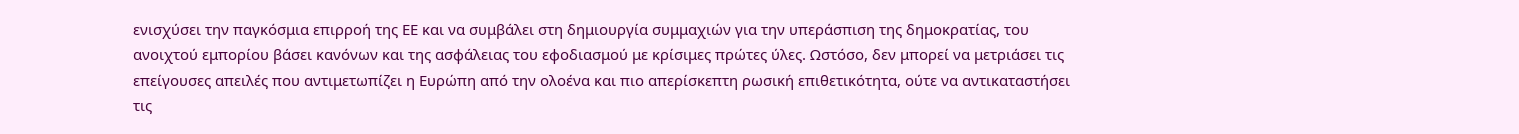ενισχύσει την παγκόσμια επιρροή της ΕΕ και να συμβάλει στη δημιουργία συμμαχιών για την υπεράσπιση της δημοκρατίας, του ανοιχτού εμπορίου βάσει κανόνων και της ασφάλειας του εφοδιασμού με κρίσιμες πρώτες ύλες. Ωστόσο, δεν μπορεί να μετριάσει τις επείγουσες απειλές που αντιμετωπίζει η Ευρώπη από την ολοένα και πιο απερίσκεπτη ρωσική επιθετικότητα, ούτε να αντικαταστήσει τις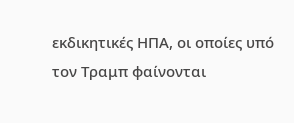εκδικητικές ΗΠΑ, οι οποίες υπό τον Τραμπ φαίνονται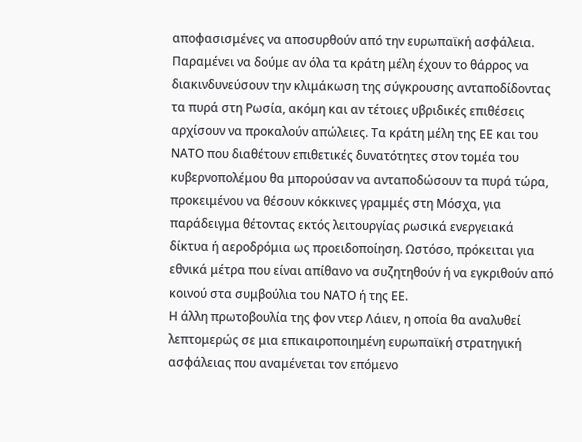αποφασισμένες να αποσυρθούν από την ευρωπαϊκή ασφάλεια.
Παραμένει να δούμε αν όλα τα κράτη μέλη έχουν το θάρρος να διακινδυνεύσουν την κλιμάκωση της σύγκρουσης ανταποδίδοντας τα πυρά στη Ρωσία, ακόμη και αν τέτοιες υβριδικές επιθέσεις αρχίσουν να προκαλούν απώλειες. Τα κράτη μέλη της ΕΕ και του ΝΑΤΟ που διαθέτουν επιθετικές δυνατότητες στον τομέα του κυβερνοπολέμου θα μπορούσαν να ανταποδώσουν τα πυρά τώρα, προκειμένου να θέσουν κόκκινες γραμμές στη Μόσχα, για παράδειγμα θέτοντας εκτός λειτουργίας ρωσικά ενεργειακά δίκτυα ή αεροδρόμια ως προειδοποίηση. Ωστόσο, πρόκειται για εθνικά μέτρα που είναι απίθανο να συζητηθούν ή να εγκριθούν από κοινού στα συμβούλια του ΝΑΤΟ ή της ΕΕ.
Η άλλη πρωτοβουλία της φον ντερ Λάιεν, η οποία θα αναλυθεί λεπτομερώς σε μια επικαιροποιημένη ευρωπαϊκή στρατηγική ασφάλειας που αναμένεται τον επόμενο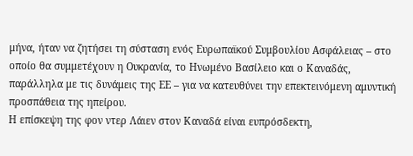μήνα, ήταν να ζητήσει τη σύσταση ενός Ευρωπαϊκού Συμβουλίου Ασφάλειας – στο οποίο θα συμμετέχουν η Ουκρανία, το Ηνωμένο Βασίλειο και ο Καναδάς, παράλληλα με τις δυνάμεις της ΕΕ – για να κατευθύνει την επεκτεινόμενη αμυντική προσπάθεια της ηπείρου.
Η επίσκεψη της φον ντερ Λάιεν στον Καναδά είναι ευπρόσδεκτη,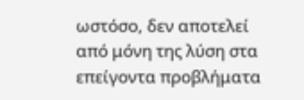ωστόσο, δεν αποτελεί από μόνη της λύση στα επείγοντα προβλήματα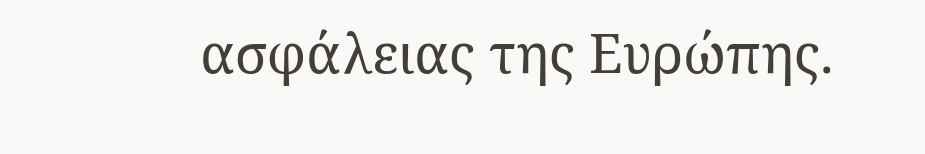ασφάλειας της Ευρώπης.